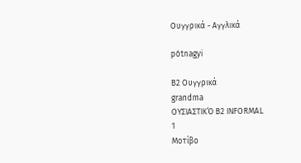Ουγγρικά - Αγγλικά

pótnagyi

B2 Ουγγρικά
grandma
ΟΥΣΙΑΣΤΙΚΌ B2 INFORMAL
1
Μοτίβο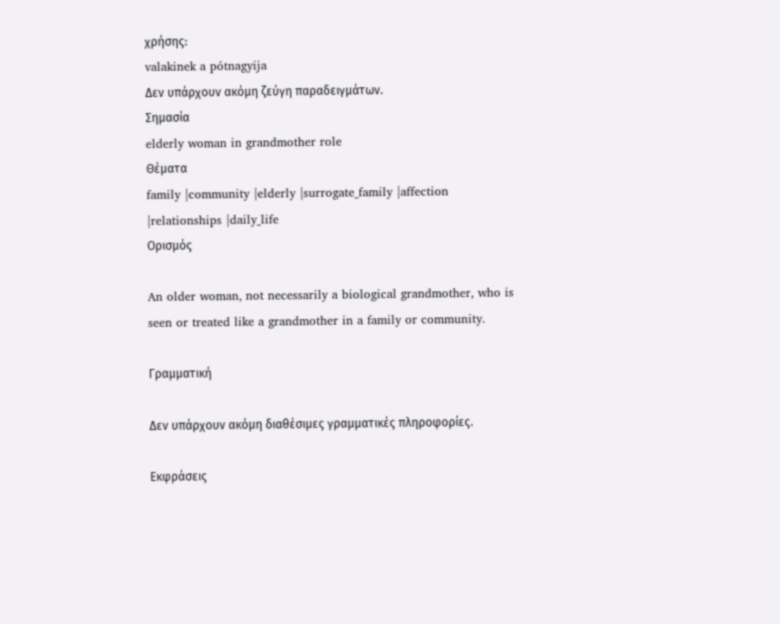χρήσης:
valakinek a pótnagyija
Δεν υπάρχουν ακόμη ζεύγη παραδειγμάτων.
Σημασία
elderly woman in grandmother role
Θέματα
family |community |elderly |surrogate_family |affection |relationships |daily_life
Ορισμός

An older woman, not necessarily a biological grandmother, who is seen or treated like a grandmother in a family or community.

Γραμματική

Δεν υπάρχουν ακόμη διαθέσιμες γραμματικές πληροφορίες.

Εκφράσεις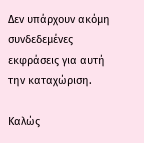Δεν υπάρχουν ακόμη συνδεδεμένες εκφράσεις για αυτή την καταχώριση.

Καλώς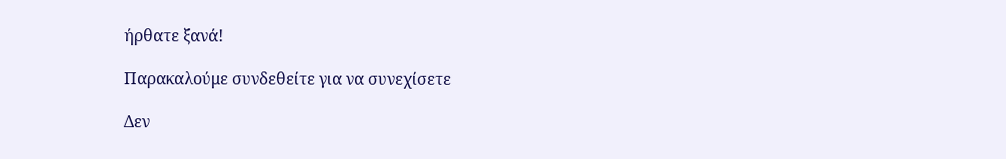ήρθατε ξανά!

Παρακαλούμε συνδεθείτε για να συνεχίσετε

Δεν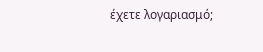έχετε λογαριασμό;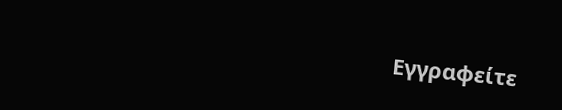Εγγραφείτε